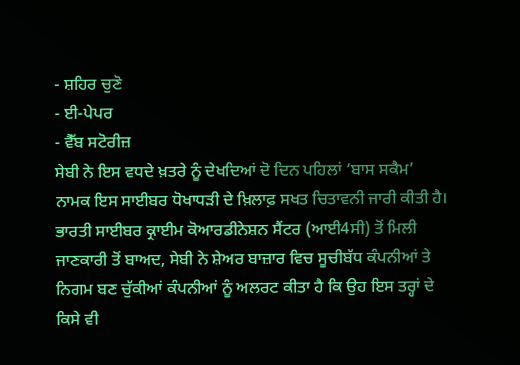- ਸ਼ਹਿਰ ਚੁਣੋ
- ਈ-ਪੇਪਰ
- ਵੈੱਬ ਸਟੋਰੀਜ਼
ਸੇਬੀ ਨੇ ਇਸ ਵਧਦੇ ਖ਼ਤਰੇ ਨੂੰ ਦੇਖਦਿਆਂ ਦੋ ਦਿਨ ਪਹਿਲਾਂ ‘ਬਾਸ ਸਕੈਮ’ ਨਾਮਕ ਇਸ ਸਾਈਬਰ ਧੋਖਾਧੜੀ ਦੇ ਖ਼ਿਲਾਫ਼ ਸਖਤ ਚਿਤਾਵਨੀ ਜਾਰੀ ਕੀਤੀ ਹੈ। ਭਾਰਤੀ ਸਾਈਬਰ ਕ੍ਰਾਈਮ ਕੋਆਰਡੀਨੇਸ਼ਨ ਸੈਂਟਰ (ਆਈ4ਸੀ) ਤੋਂ ਮਿਲੀ ਜਾਣਕਾਰੀ ਤੋਂ ਬਾਅਦ, ਸੇਬੀ ਨੇ ਸ਼ੇਅਰ ਬਾਜ਼ਾਰ ਵਿਚ ਸੂਚੀਬੱਧ ਕੰਪਨੀਆਂ ਤੇ ਨਿਗਮ ਬਣ ਚੁੱਕੀਆਂ ਕੰਪਨੀਆਂ ਨੂੰ ਅਲਰਟ ਕੀਤਾ ਹੈ ਕਿ ਉਹ ਇਸ ਤਰ੍ਹਾਂ ਦੇ ਕਿਸੇ ਵੀ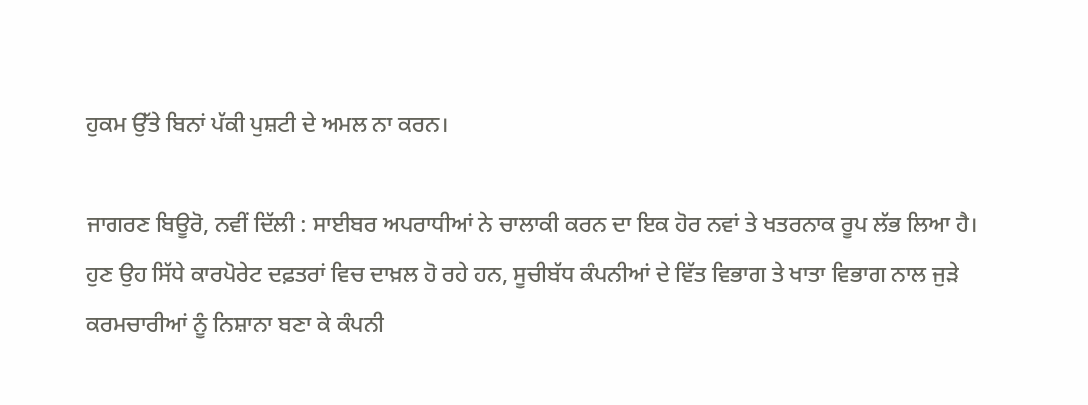ਹੁਕਮ ਉੱਤੇ ਬਿਨਾਂ ਪੱਕੀ ਪੁਸ਼ਟੀ ਦੇ ਅਮਲ ਨਾ ਕਰਨ।

ਜਾਗਰਣ ਬਿਊਰੋ, ਨਵੀਂ ਦਿੱਲੀ : ਸਾਈਬਰ ਅਪਰਾਧੀਆਂ ਨੇ ਚਾਲਾਕੀ ਕਰਨ ਦਾ ਇਕ ਹੋਰ ਨਵਾਂ ਤੇ ਖਤਰਨਾਕ ਰੂਪ ਲੱਭ ਲਿਆ ਹੈ। ਹੁਣ ਉਹ ਸਿੱਧੇ ਕਾਰਪੋਰੇਟ ਦਫ਼ਤਰਾਂ ਵਿਚ ਦਾਖ਼ਲ ਹੋ ਰਹੇ ਹਨ, ਸੂਚੀਬੱਧ ਕੰਪਨੀਆਂ ਦੇ ਵਿੱਤ ਵਿਭਾਗ ਤੇ ਖਾਤਾ ਵਿਭਾਗ ਨਾਲ ਜੁੜੇ ਕਰਮਚਾਰੀਆਂ ਨੂੰ ਨਿਸ਼ਾਨਾ ਬਣਾ ਕੇ ਕੰਪਨੀ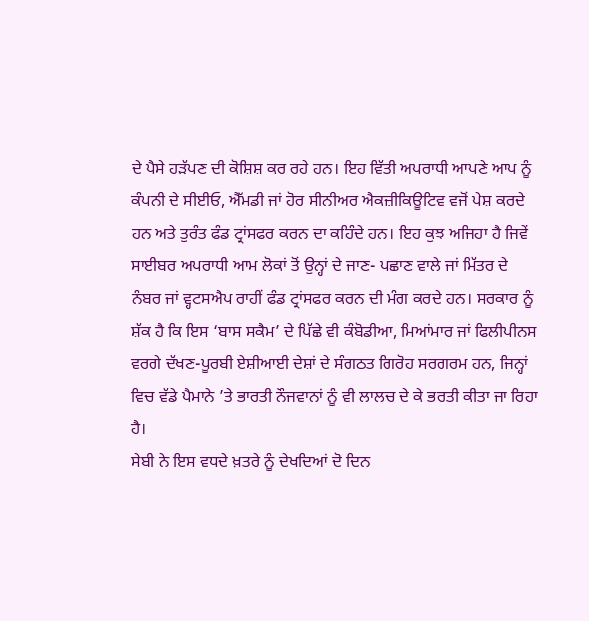ਦੇ ਪੈਸੇ ਹੜੱਪਣ ਦੀ ਕੋਸ਼ਿਸ਼ ਕਰ ਰਹੇ ਹਨ। ਇਹ ਵਿੱਤੀ ਅਪਰਾਧੀ ਆਪਣੇ ਆਪ ਨੂੰ ਕੰਪਨੀ ਦੇ ਸੀਈਓ, ਐੱਮਡੀ ਜਾਂ ਹੋਰ ਸੀਨੀਅਰ ਐਕਜ਼ੀਕਿਊਟਿਵ ਵਜੋਂ ਪੇਸ਼ ਕਰਦੇ ਹਨ ਅਤੇ ਤੁਰੰਤ ਫੰਡ ਟ੍ਰਾਂਸਫਰ ਕਰਨ ਦਾ ਕਹਿੰਦੇ ਹਨ। ਇਹ ਕੁਝ ਅਜਿਹਾ ਹੈ ਜਿਵੇਂ ਸਾਈਬਰ ਅਪਰਾਧੀ ਆਮ ਲੋਕਾਂ ਤੋਂ ਉਨ੍ਹਾਂ ਦੇ ਜਾਣ- ਪਛਾਣ ਵਾਲੇ ਜਾਂ ਮਿੱਤਰ ਦੇ ਨੰਬਰ ਜਾਂ ਵ੍ਹਟਸਐਪ ਰਾਹੀਂ ਫੰਡ ਟ੍ਰਾਂਸਫਰ ਕਰਨ ਦੀ ਮੰਗ ਕਰਦੇ ਹਨ। ਸਰਕਾਰ ਨੂੰ ਸ਼ੱਕ ਹੈ ਕਿ ਇਸ ‘ਬਾਸ ਸਕੈਮ’ ਦੇ ਪਿੱਛੇ ਵੀ ਕੰਬੋਡੀਆ, ਮਿਆਂਮਾਰ ਜਾਂ ਫਿਲੀਪੀਨਸ ਵਰਗੇ ਦੱਖਣ-ਪੂਰਬੀ ਏਸ਼ੀਆਈ ਦੇਸ਼ਾਂ ਦੇ ਸੰਗਠਤ ਗਿਰੋਹ ਸਰਗਰਮ ਹਨ, ਜਿਨ੍ਹਾਂ ਵਿਚ ਵੱਡੇ ਪੈਮਾਨੇ ’ਤੇ ਭਾਰਤੀ ਨੌਜਵਾਨਾਂ ਨੂੰ ਵੀ ਲਾਲਚ ਦੇ ਕੇ ਭਰਤੀ ਕੀਤਾ ਜਾ ਰਿਹਾ ਹੈ।
ਸੇਬੀ ਨੇ ਇਸ ਵਧਦੇ ਖ਼ਤਰੇ ਨੂੰ ਦੇਖਦਿਆਂ ਦੋ ਦਿਨ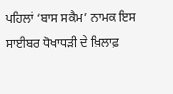ਪਹਿਲਾਂ ‘ਬਾਸ ਸਕੈਮ’ ਨਾਮਕ ਇਸ ਸਾਈਬਰ ਧੋਖਾਧੜੀ ਦੇ ਖ਼ਿਲਾਫ਼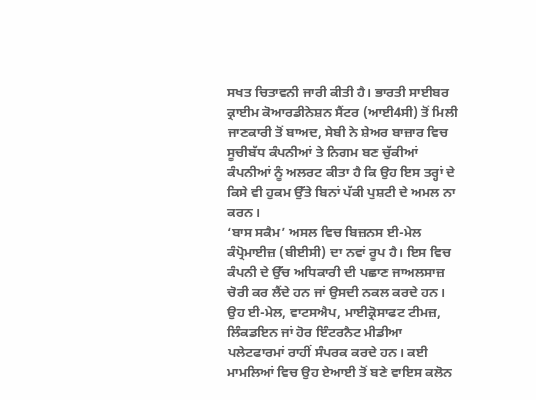ਸਖਤ ਚਿਤਾਵਨੀ ਜਾਰੀ ਕੀਤੀ ਹੈ। ਭਾਰਤੀ ਸਾਈਬਰ ਕ੍ਰਾਈਮ ਕੋਆਰਡੀਨੇਸ਼ਨ ਸੈਂਟਰ (ਆਈ4ਸੀ) ਤੋਂ ਮਿਲੀ ਜਾਣਕਾਰੀ ਤੋਂ ਬਾਅਦ, ਸੇਬੀ ਨੇ ਸ਼ੇਅਰ ਬਾਜ਼ਾਰ ਵਿਚ ਸੂਚੀਬੱਧ ਕੰਪਨੀਆਂ ਤੇ ਨਿਗਮ ਬਣ ਚੁੱਕੀਆਂ ਕੰਪਨੀਆਂ ਨੂੰ ਅਲਰਟ ਕੀਤਾ ਹੈ ਕਿ ਉਹ ਇਸ ਤਰ੍ਹਾਂ ਦੇ ਕਿਸੇ ਵੀ ਹੁਕਮ ਉੱਤੇ ਬਿਨਾਂ ਪੱਕੀ ਪੁਸ਼ਟੀ ਦੇ ਅਮਲ ਨਾ ਕਰਨ।
‘ਬਾਸ ਸਕੈਮ’ ਅਸਲ ਵਿਚ ਬਿਜ਼ਨਸ ਈ-ਮੇਲ ਕੰਪ੍ਰੋਮਾਈਜ਼ (ਬੀਈਸੀ) ਦਾ ਨਵਾਂ ਰੂਪ ਹੈ। ਇਸ ਵਿਚ ਕੰਪਨੀ ਦੇ ਉੱਚ ਅਧਿਕਾਰੀ ਦੀ ਪਛਾਣ ਜਾਅਲਸਾਜ਼ ਚੋਰੀ ਕਰ ਲੈਂਦੇ ਹਨ ਜਾਂ ਉਸਦੀ ਨਕਲ ਕਰਦੇ ਹਨ। ਉਹ ਈ-ਮੇਲ, ਵਾਟਸਐਪ, ਮਾਈਕ੍ਰੋਸਾਫਟ ਟੀਮਜ਼, ਲਿੰਕਡਇਨ ਜਾਂ ਹੋਰ ਇੰਟਰਨੈਟ ਮੀਡੀਆ ਪਲੇਟਫਾਰਮਾਂ ਰਾਹੀਂ ਸੰਪਰਕ ਕਰਦੇ ਹਨ। ਕਈ ਮਾਮਲਿਆਂ ਵਿਚ ਉਹ ਏਆਈ ਤੋਂ ਬਣੇ ਵਾਇਸ ਕਲੋਨ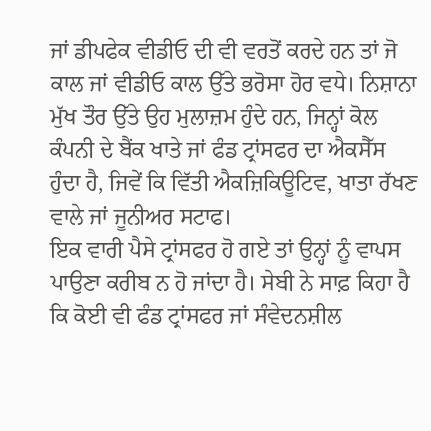ਜਾਂ ਡੀਪਫੇਕ ਵੀਡੀਓ ਦੀ ਵੀ ਵਰਤੋਂ ਕਰਦੇ ਹਨ ਤਾਂ ਜੋ ਕਾਲ ਜਾਂ ਵੀਡੀਓ ਕਾਲ ਉੱਤੇ ਭਰੋਸਾ ਹੋਰ ਵਧੇ। ਨਿਸ਼ਾਨਾ ਮੁੱਖ ਤੌਰ ਉੱਤੇ ਉਹ ਮੁਲਾਜ਼ਮ ਹੁੰਦੇ ਹਨ, ਜਿਨ੍ਹਾਂ ਕੋਲ ਕੰਪਨੀ ਦੇ ਬੈਂਕ ਖਾਤੇ ਜਾਂ ਫੰਡ ਟ੍ਰਾਂਸਫਰ ਦਾ ਐਕਸੈੱਸ ਹੁੰਦਾ ਹੈ, ਜਿਵੇਂ ਕਿ ਵਿੱਤੀ ਐਕਜ਼ਿਕਿਊਟਿਵ, ਖਾਤਾ ਰੱਖਣ ਵਾਲੇ ਜਾਂ ਜੂਨੀਅਰ ਸਟਾਫ।
ਇਕ ਵਾਰੀ ਪੈਸੇ ਟ੍ਰਾਂਸਫਰ ਹੋ ਗਏ ਤਾਂ ਉਨ੍ਹਾਂ ਨੂੰ ਵਾਪਸ ਪਾਉਣਾ ਕਰੀਬ ਨ ਹੋ ਜਾਂਦਾ ਹੈ। ਸੇਬੀ ਨੇ ਸਾਫ਼ ਕਿਹਾ ਹੈ ਕਿ ਕੋਈ ਵੀ ਫੰਡ ਟ੍ਰਾਂਸਫਰ ਜਾਂ ਸੰਵੇਦਨਸ਼ੀਲ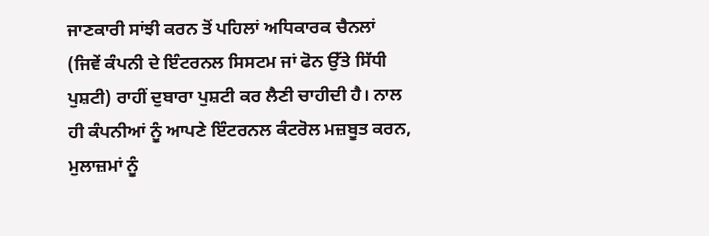ਜਾਣਕਾਰੀ ਸਾਂਝੀ ਕਰਨ ਤੋਂ ਪਹਿਲਾਂ ਅਧਿਕਾਰਕ ਚੈਨਲਾਂ (ਜਿਵੇਂ ਕੰਪਨੀ ਦੇ ਇੰਟਰਨਲ ਸਿਸਟਮ ਜਾਂ ਫੋਨ ਉੱਤੇ ਸਿੱਧੀ ਪੁਸ਼ਟੀ) ਰਾਹੀਂ ਦੁਬਾਰਾ ਪੁਸ਼ਟੀ ਕਰ ਲੈਣੀ ਚਾਹੀਦੀ ਹੈ। ਨਾਲ ਹੀ ਕੰਪਨੀਆਂ ਨੂੰ ਆਪਣੇ ਇੰਟਰਨਲ ਕੰਟਰੋਲ ਮਜ਼ਬੂਤ ਕਰਨ, ਮੁਲਾਜ਼ਮਾਂ ਨੂੰ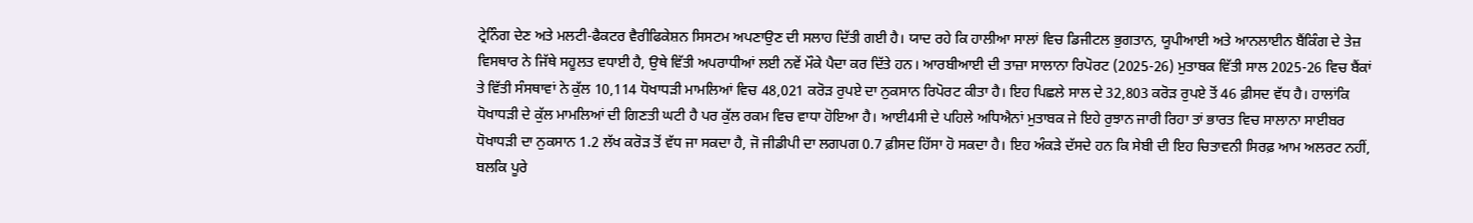ਟ੍ਰੇਨਿੰਗ ਦੇਣ ਅਤੇ ਮਲਟੀ-ਫੈਕਟਰ ਵੈਰੀਫਿਕੇਸ਼ਨ ਸਿਸਟਮ ਅਪਣਾਉਣ ਦੀ ਸਲਾਹ ਦਿੱਤੀ ਗਈ ਹੈ। ਯਾਦ ਰਹੇ ਕਿ ਹਾਲੀਆ ਸਾਲਾਂ ਵਿਚ ਡਿਜੀਟਲ ਭੁਗਤਾਨ, ਯੂਪੀਆਈ ਅਤੇ ਆਨਲਾਈਨ ਬੈਂਕਿੰਗ ਦੇ ਤੇਜ਼ ਵਿਸਥਾਰ ਨੇ ਜਿੱਥੇ ਸਹੂਲਤ ਵਧਾਈ ਹੈ, ਉਥੇ ਵਿੱਤੀ ਅਪਰਾਧੀਆਂ ਲਈ ਨਵੇਂ ਮੌਕੇ ਪੈਦਾ ਕਰ ਦਿੱਤੇ ਹਨ। ਆਰਬੀਆਈ ਦੀ ਤਾਜ਼ਾ ਸਾਲਾਨਾ ਰਿਪੋਰਟ (2025-26) ਮੁਤਾਬਕ ਵਿੱਤੀ ਸਾਲ 2025-26 ਵਿਚ ਬੈਂਕਾਂ ਤੇ ਵਿੱਤੀ ਸੰਸਥਾਵਾਂ ਨੇ ਕੁੱਲ 10,114 ਧੋਖਾਧੜੀ ਮਾਮਲਿਆਂ ਵਿਚ 48,021 ਕਰੋੜ ਰੁਪਏ ਦਾ ਨੁਕਸਾਨ ਰਿਪੋਰਟ ਕੀਤਾ ਹੈ। ਇਹ ਪਿਛਲੇ ਸਾਲ ਦੇ 32,803 ਕਰੋੜ ਰੁਪਏ ਤੋਂ 46 ਫ਼ੀਸਦ ਵੱਧ ਹੈ। ਹਾਲਾਂਕਿ ਧੋਖਾਧੜੀ ਦੇ ਕੁੱਲ ਮਾਮਲਿਆਂ ਦੀ ਗਿਣਤੀ ਘਟੀ ਹੈ ਪਰ ਕੁੱਲ ਰਕਮ ਵਿਚ ਵਾਧਾ ਹੋਇਆ ਹੈ। ਆਈ4ਸੀ ਦੇ ਪਹਿਲੇ ਅਧਿਐਨਾਂ ਮੁਤਾਬਕ ਜੇ ਇਹੇ ਰੁਝਾਨ ਜਾਰੀ ਰਿਹਾ ਤਾਂ ਭਾਰਤ ਵਿਚ ਸਾਲਾਨਾ ਸਾਈਬਰ ਧੋਖਾਧੜੀ ਦਾ ਨੁਕਸਾਨ 1.2 ਲੱਖ ਕਰੋੜ ਤੋਂ ਵੱਧ ਜਾ ਸਕਦਾ ਹੈ, ਜੋ ਜੀਡੀਪੀ ਦਾ ਲਗਪਗ 0.7 ਫ਼ੀਸਦ ਹਿੱਸਾ ਹੋ ਸਕਦਾ ਹੈ। ਇਹ ਅੰਕੜੇ ਦੱਸਦੇ ਹਨ ਕਿ ਸੇਬੀ ਦੀ ਇਹ ਚਿਤਾਵਨੀ ਸਿਰਫ਼ ਆਮ ਅਲਰਟ ਨਹੀਂ, ਬਲਕਿ ਪੂਰੇ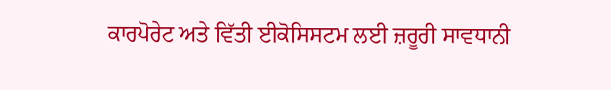ਕਾਰਪੋਰੇਟ ਅਤੇ ਵਿੱਤੀ ਈਕੋਸਿਸਟਮ ਲਈ ਜ਼ਰੂਰੀ ਸਾਵਧਾਨੀ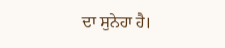ਦਾ ਸੁਨੇਹਾ ਹੈ।